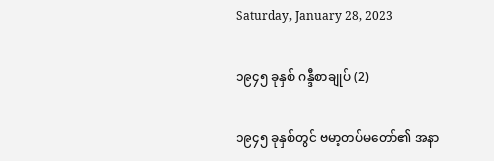Saturday, January 28, 2023

၁၉၄၅ ခုနှစ် ဂန္ဒီစာချုပ် (2)

၁၉၄၅ ခုနှစ်တွင် ဗမာ့တပ်မတော်၏ အနာ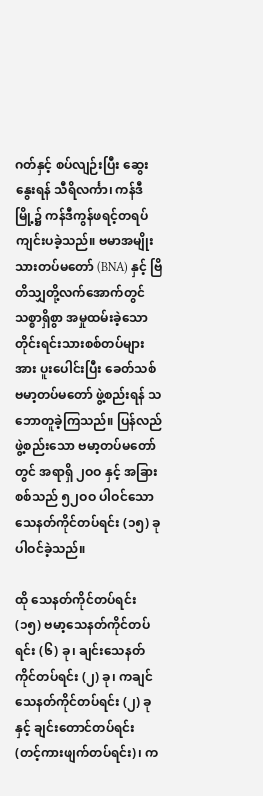ဂတ်နှင့် စပ်လျဉ်းပြီး ဆွေးနွေးရန် သီရိလင်္ကာ၊ ကန်ဒီမြို့၌ ကန်ဒီကွန်ဖရင့်တရပ် ကျင်းပခဲ့သည်။ ဗမာအမျိုးသားတပ်မတော် (BNA) နှင့် ဗြိတိသျှတို့လက်အောက်တွင် သစ္စာရှိစွာ အမှုထမ်းခဲ့သော တိုင်းရင်းသားစစ်တပ်များအား ပူးပေါင်းပြီး ခေတ်သစ်ဗမာ့တပ်မတော် ဖွဲ့စည်းရန် သဘောတူခဲ့ကြသည်။ ပြန်လည်ဖွဲ့စည်းသော ဗမာ့တပ်မတော်တွင် အရာရှိ ၂ဝဝ နှင့် အခြား စစ်သည် ၅၂ဝဝ ပါဝင်သော သေနတ်ကိုင်တပ်ရင်း (၁၅) ခု ပါဝင်ခဲ့သည်။

ထို သေနတ်ကိုင်တပ်ရင်း (၁၅) ဗမာ့သေနတ်ကိုင်တပ်ရင်း (၆) ခု၊ ချင်းသေနတ်ကိုင်တပ်ရင်း (၂) ခု၊ ကချင်သေနတ်ကိုင်တပ်ရင်း (၂) ခု နှင့် ချင်းတောင်တပ်ရင်း (တင့်ကားဖျက်တပ်ရင်း)၊ က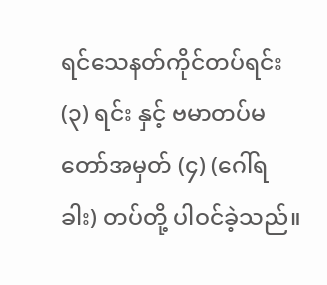ရင်သေနတ်ကိုင်တပ်ရင်း (၃) ရင်း နှင့် ဗမာတပ်မတော်အမှတ် (၄) (ဂေါ်ရခါး) တပ်တို့ ပါဝင်ခဲ့သည်။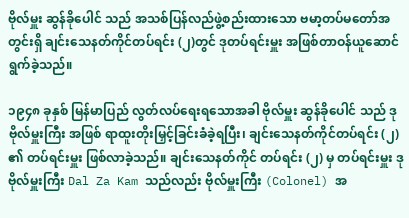ဗိုလ်မှူး ဆွန်ခိုပေါင် သည် အသစ်ပြန်လည်ဖွဲ့စည်းထားသော ဗမာ့တပ်မတော်အတွင်းရှိ ချင်းသေနတ်ကိုင်တပ်ရင်း (၂)တွင် ဒုတပ်ရင်းမှူး အဖြစ်တာဝန်ယူဆောင်ရွက်ခဲ့သည်။

၁၉၄၈ ခုနှစ် မြန်မာပြည် လွတ်လပ်ရေးရသောအခါ ဗိုလ်မှူး ဆွန်ခိုပေါင် သည် ဒုဗိုလ်မှူးကြီး အဖြစ် ရာထူးတိုးမြှင့်ခြင်းခံခဲ့ရပြီး၊ ချင်းသေနတ်ကိုင်တပ်ရင်း (၂) ၏ တပ်ရင်းမှူး ဖြစ်လာခဲ့သည်။ ချင်းသေနတ်ကိုင် တပ်ရင်း (၂) မှ တပ်ရင်းမှူး ဒုဗိုလ်မှူးကြီး Dal Za Kam သည်လည်း ဗိုလ်မှူးကြီး (Colonel) အ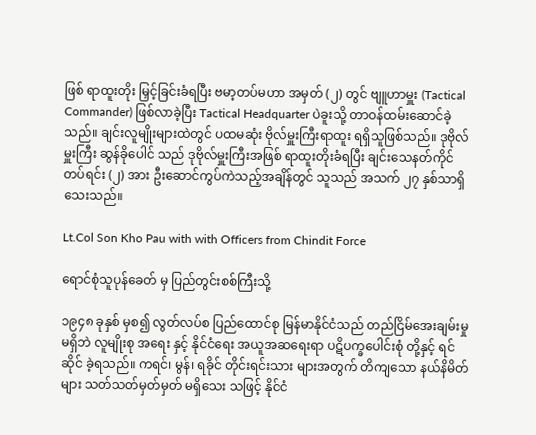ဖြစ် ရာထူးတိုး မြှင့်ခြင်းခံရပြီး ဗမာ့တပ်မဟာ အမှတ် (၂) တွင် ဗျူဟာမှူး (Tactical Commander) ဖြစ်လာခဲ့ပြီး Tactical Headquarter ပဲခူးသို့ တာဝန်ထမ်းဆောင်ခဲ့သည်။ ချင်းလူမျိုးများထဲတွင် ပထမဆုံး ဗိုလ်မှူးကြီးရာထူး ရရှိသူဖြစ်သည်။ ဒုဗိုလ်မှူးကြီး ဆွန်ခိုပေါင် သည် ဒုဗိုလ်မှူးကြီးအဖြစ် ရာထူးတိုးခံရပြီး ချင်းသေနတ်ကိုင်တပ်ရင်း (၂) အား ဦးဆောင်ကွပ်ကဲသည့်အချိန်တွင် သူသည် အသက် ၂၇ နှစ်သာရှိသေးသည်။

Lt.Col Son Kho Pau with with Officers from Chindit Force

ရောင်စုံသူပုန်ခေတ် မှ ပြည်တွင်းစစ်ကြီးသို့

၁၉၄၈ ခုနှစ် မှစ၍ လွတ်လပ်စ ပြည်ထောင်စု မြန်မာနိုင်ငံသည် တည်ငြိမ်အေးချမ်းမှုမရှိဘဲ လူမျိုးစု အရေး နှင့် နိုင်ငံရေး အယူအဆရေးရာ ပဋိပက္ခပေါင်းစုံ တို့နှင့် ရင်ဆိုင် ခဲ့ရသည်။ ကရင်၊ မွန်၊ ရခိုင် တိုင်းရင်းသား များအတွက် တိကျသော နယ်နိမိတ်များ သတ်သတ်မှတ်မှတ် မရှိသေး သဖြင့် နိုင်ငံ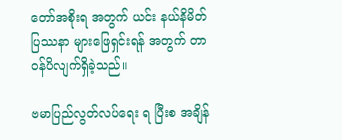တော်အစိုးရ အတွက် ယင်း နယ်နိမိတ်ပြဿနာ များဖြေရှင်းရန် အတွက် တာဝန်ပိလျက်ရှိခဲ့သည်။

ဗမာပြည်လွတ်လပ်ရေး ရ ပြီးစ အချိန်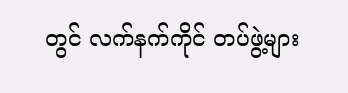တွင် လက်နက်ကိုင် တပ်ဖွဲ့များ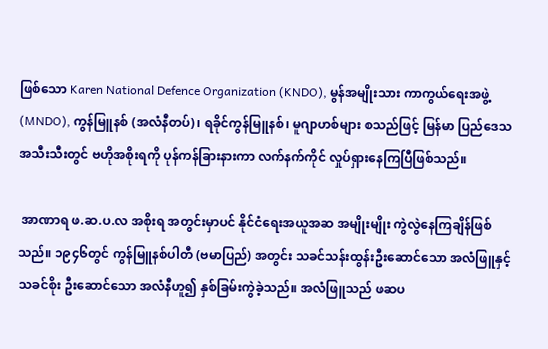ဖြစ်သော Karen National Defence Organization (KNDO), မွန်အမျိုးသား ကာကွယ်ရေးအဖွဲ့ (MNDO), ကွန်မြူနစ် (အလံနီတပ်)၊ ရခိုင်ကွန်မြူနစ်၊ မူဂျာဟစ်များ စသည်ဖြင့် မြန်မာ ပြည်ဒေသအသီးသီးတွင် ဗဟိုအစိုးရကို ပုန်ကန်ခြားနားကာ လက်နက်ကိုင် လှုပ်ရှားနေကြပြီဖြစ်သည်။

 အာဏာရ ဖ.ဆ.ပ.လ အစိုးရ အတွင်းမှာပင် နိုင်ငံရေးအယူအဆ အမျိုးမျိုး ကွဲလွဲနေကြချိန်ဖြစ်သည်။ ၁၉၄၆တွင် ကွန်မြူနစ်ပါတီ (ဗမာပြည်) အတွင်း သခင်သန်းထွန်းဦးဆောင်သော အလံဖြူနှင့် သခင်စိုး ဦးဆောင်သော အလံနီဟူ၍ နှစ်ခြမ်းကွဲခဲ့သည်။ အလံဖြူသည် ဖဆပ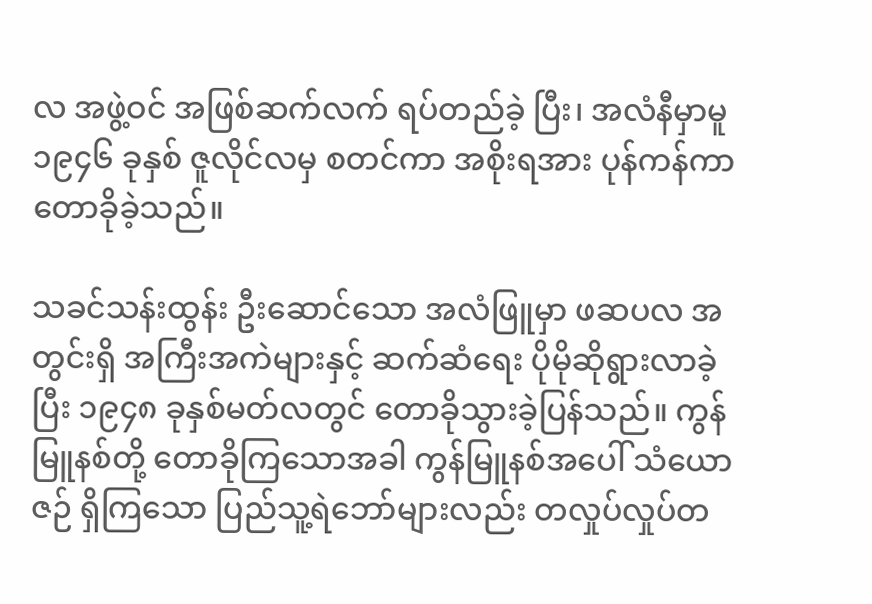လ အဖွဲ့ဝင် အဖြစ်ဆက်လက် ရပ်တည်ခဲ့ ပြီး၊ အလံနီမှာမူ ၁၉၄၆ ခုနှစ် ဇူလိုင်လမှ စတင်ကာ အစိုးရအား ပုန်ကန်ကာ တောခိုခဲ့သည်။

သခင်သန်းထွန်း ဦးဆောင်သော အလံဖြူမှာ ဖဆပလ အတွင်းရှိ အကြီးအကဲများနှင့် ဆက်ဆံရေး ပိုမိုဆိုရွားလာခဲ့ပြီး ၁၉၄၈ ခုနှစ်မတ်လတွင် တောခိုသွားခဲ့ပြန်သည်။ ကွန်မြူနစ်တို့ တောခိုကြသောအခါ ကွန်မြူနစ်အပေါ် သံယောဇဉ် ရှိကြသော ပြည်သူ့ရဲဘော်များလည်း တလှုပ်လှုပ်တ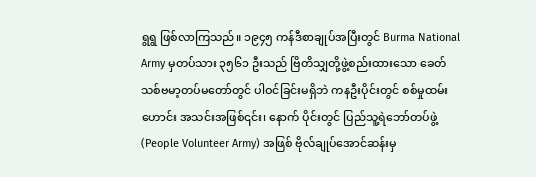ရွရွ ဖြစ်လာကြသည်။ ၁၉၄၅ ကန်ဒီစာချုပ်အပြီးတွင် Burma National Army မှတပ်သား ၃၅၆၁ ဦးသည် ဗြိတိသျှတို့ဖွဲ့စည်းထားသော ခေတ်သစ်ဗမာ့တပ်မတော်တွင် ပါဝင်ခြင်းမရှိဘဲ ကနဦးပိုင်းတွင် စစ်မှုထမ်း ဟောင်း အသင်းအဖြစ်၎င်း၊ နောက် ပိုင်းတွင် ပြည်သူ့ရဲဘော်တပ်ဖွဲ့ (People Volunteer Army) အဖြစ် ဗိုလ်ချုပ်အောင်ဆန်းမှ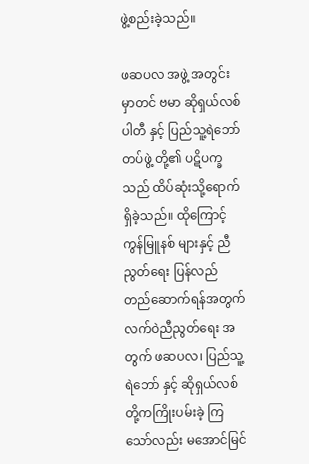ဖွဲ့စည်းခဲ့သည်။

ဖဆပလ အဖွဲ့ အတွင်းမှာတင် ဗမာ ဆိုရှယ်လစ်ပါတီ နှင့် ပြည်သူ့ရဲဘော်တပ်ဖွဲ့ တို့၏ ပဋိပက္ခ သည် ထိပ်ဆုံးသို့ရောက်ရှိခဲ့သည်။ ထိုကြောင့် ကွန်မြူနစ် များနှင့် ညီညွတ်ရေး ပြန်လည် တည်ဆောက်ရန်အတွက် လက်ဝဲညီညွတ်ရေး အတွက် ဖဆပလ၊ ပြည်သူ့ရဲဘော် နှင့် ဆိုရှယ်လစ် တို့ကကြိုးပမ်းခဲ့ ကြသော်လည်း မအောင်မြင်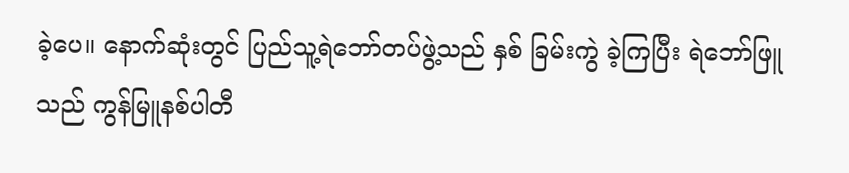ခဲ့ပေ။ နောက်ဆုံးတွင် ပြည်သူ့ရဲဘော်တပ်ဖွဲ့သည် နှစ် ခြမ်းကွဲ ခဲ့ကြပြီး ရဲဘော်ဖြူသည် ကွန်မြူနစ်ပါတီ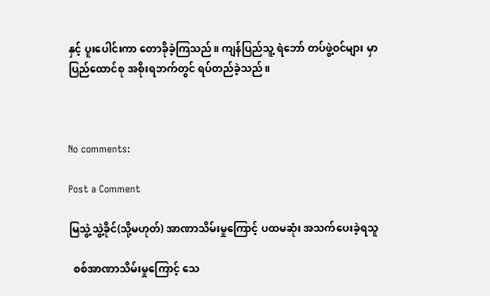နှင့် ပူးပေါင်းကာ တောခိုခဲ့ကြသည်။ ကျန်ပြည်သူ့ ရဲဘော် တပ်ဖွဲ့ဝင်များ မှာ ပြည်ထောင်စု အစိုးရဘက်တွင် ရပ်တည်ခဲ့သည်။



No comments:

Post a Comment

မြသွဲ့သွဲ့ခိုင်(သို့မဟုတ်) အာဏာသိမ်းမှုကြောင့် ပထမဆုံး အသက်ပေးခဲ့ရသူ

  စစ်အာဏာသိမ်းမှုကြောင့် သေ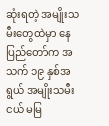ဆုံးရတဲ့ အမျိုးသမီးတွေထဲမှာ နေပြည်တော်က အသက် ၁၉ နှစ်အရွယ် အမျိုးသမီးငယ် မမြ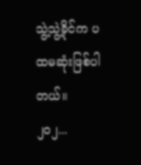သွဲ့သွဲ့ခိုင်က ပထမဆုံးဖြစ်ပါတယ်။ ၂၀၂...